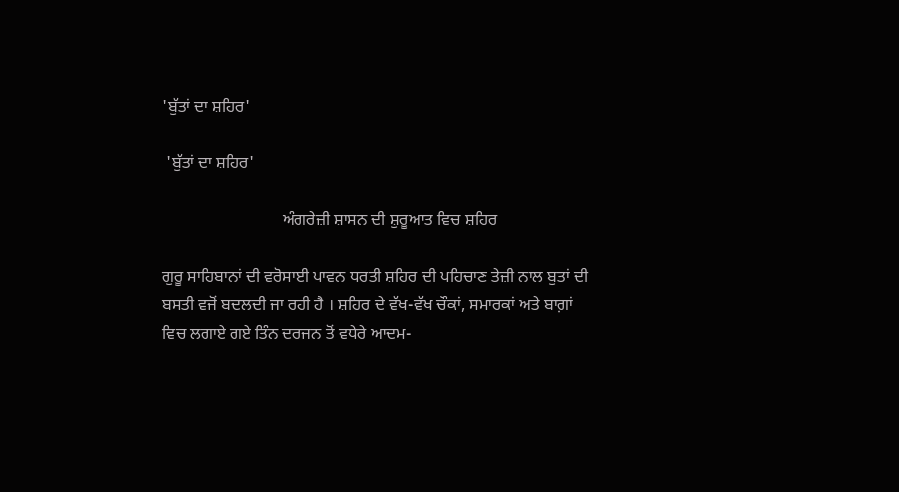'ਬੁੱਤਾਂ ਦਾ ਸ਼ਹਿਰ'

 'ਬੁੱਤਾਂ ਦਾ ਸ਼ਹਿਰ'

                             ਅੰਗਰੇਜ਼ੀ ਸ਼ਾਸਨ ਦੀ ਸ਼ੁਰੂਆਤ ਵਿਚ ਸ਼ਹਿਰ

ਗੁਰੂ ਸਾਹਿਬਾਨਾਂ ਦੀ ਵਰੋਸਾਈ ਪਾਵਨ ਧਰਤੀ ਸ਼ਹਿਰ ਦੀ ਪਹਿਚਾਣ ਤੇਜ਼ੀ ਨਾਲ ਬੁਤਾਂ ਦੀ ਬਸਤੀ ਵਜੋਂ ਬਦਲਦੀ ਜਾ ਰਹੀ ਹੈ । ਸ਼ਹਿਰ ਦੇ ਵੱਖ-ਵੱਖ ਚੌਕਾਂ, ਸਮਾਰਕਾਂ ਅਤੇ ਬਾਗ਼ਾਂ ਵਿਚ ਲਗਾਏ ਗਏ ਤਿੰਨ ਦਰਜਨ ਤੋਂ ਵਧੇਰੇ ਆਦਮ-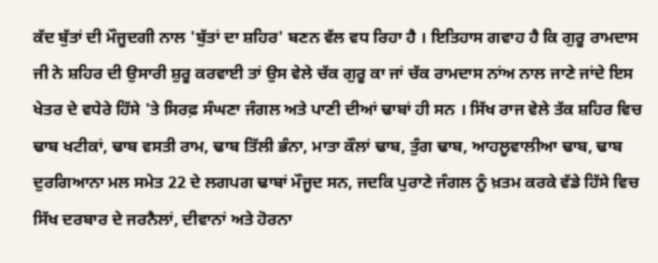ਕੱਦ ਬੁੱਤਾਂ ਦੀ ਮੌਜੂਦਗੀ ਨਾਲ 'ਬੁੱਤਾਂ ਦਾ ਸ਼ਹਿਰ' ਬਣਨ ਵੱਲ ਵਧ ਰਿਹਾ ਹੈ । ਇਤਿਹਾਸ ਗਵਾਹ ਹੈ ਕਿ ਗੁਰੂ ਰਾਮਦਾਸ ਜੀ ਨੇ ਸ਼ਹਿਰ ਦੀ ਉਸਾਰੀ ਸ਼ੁਰੂ ਕਰਵਾਈ ਤਾਂ ਉਸ ਵੇਲੇ ਚੱਕ ਗੁਰੂ ਕਾ ਜਾਂ ਚੱਕ ਰਾਮਦਾਸ ਨਾਂਅ ਨਾਲ ਜਾਣੇ ਜਾਂਦੇ ਇਸ ਖੇਤਰ ਦੇ ਵਧੇਰੇ ਹਿੱਸੇ 'ਤੇ ਸਿਰਫ਼ ਸੰਘਣਾ ਜੰਗਲ ਅਤੇ ਪਾਣੀ ਦੀਆਂ ਢਾਬਾਂ ਹੀ ਸਨ । ਸਿੱਖ ਰਾਜ ਵੇਲੇ ਤੱਕ ਸ਼ਹਿਰ ਵਿਚ ਢਾਬ ਖਟੀਕਾਂ, ਢਾਬ ਵਸਤੀ ਰਾਮ, ਢਾਬ ਤਿੱਲੀ ਭੰਨਾ, ਮਾਤਾ ਕੌਲਾਂ ਢਾਬ, ਤੁੰਗ ਢਾਬ, ਆਹਲੂਵਾਲੀਆ ਢਾਬ, ਢਾਬ ਦੁਰਗਿਆਨਾ ਮਲ ਸਮੇਤ 22 ਦੇ ਲਗਪਗ ਢਾਬਾਂ ਮੌਜੂਦ ਸਨ, ਜਦਕਿ ਪੁਰਾਣੇ ਜੰਗਲ ਨੂੰ ਖ਼ਤਮ ਕਰਕੇ ਵੱਡੇ ਹਿੱਸੇ ਵਿਚ ਸਿੱਖ ਦਰਬਾਰ ਦੇ ਜਰਨੈਲਾਂ, ਦੀਵਾਨਾਂ ਅਤੇ ਹੋਰਨਾ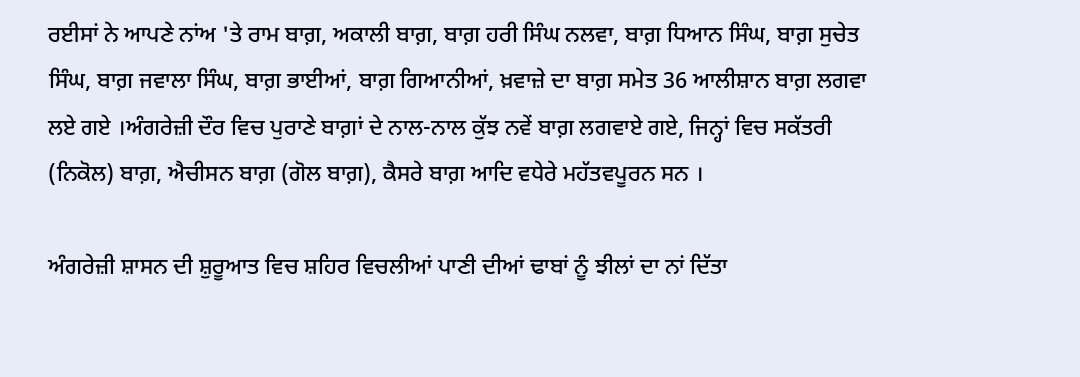ਰਈਸਾਂ ਨੇ ਆਪਣੇ ਨਾਂਅ 'ਤੇ ਰਾਮ ਬਾਗ਼, ਅਕਾਲੀ ਬਾਗ਼, ਬਾਗ਼ ਹਰੀ ਸਿੰਘ ਨਲਵਾ, ਬਾਗ਼ ਧਿਆਨ ਸਿੰਘ, ਬਾਗ਼ ਸੁਚੇਤ ਸਿੰਘ, ਬਾਗ਼ ਜਵਾਲਾ ਸਿੰਘ, ਬਾਗ਼ ਭਾਈਆਂ, ਬਾਗ਼ ਗਿਆਨੀਆਂ, ਖ਼ਵਾਜ਼ੇ ਦਾ ਬਾਗ਼ ਸਮੇਤ 36 ਆਲੀਸ਼ਾਨ ਬਾਗ਼ ਲਗਵਾ ਲਏ ਗਏ ।ਅੰਗਰੇਜ਼ੀ ਦੌਰ ਵਿਚ ਪੁਰਾਣੇ ਬਾਗ਼ਾਂ ਦੇ ਨਾਲ-ਨਾਲ ਕੁੱਝ ਨਵੇਂ ਬਾਗ਼ ਲਗਵਾਏ ਗਏ, ਜਿਨ੍ਹਾਂ ਵਿਚ ਸਕੱਤਰੀ (ਨਿਕੋਲ) ਬਾਗ਼, ਐਚੀਸਨ ਬਾਗ਼ (ਗੋਲ ਬਾਗ਼), ਕੈਸਰੇ ਬਾਗ਼ ਆਦਿ ਵਧੇਰੇ ਮਹੱਤਵਪੂਰਨ ਸਨ ।

ਅੰਗਰੇਜ਼ੀ ਸ਼ਾਸਨ ਦੀ ਸ਼ੁਰੂਆਤ ਵਿਚ ਸ਼ਹਿਰ ਵਿਚਲੀਆਂ ਪਾਣੀ ਦੀਆਂ ਢਾਬਾਂ ਨੂੰ ਝੀਲਾਂ ਦਾ ਨਾਂ ਦਿੱਤਾ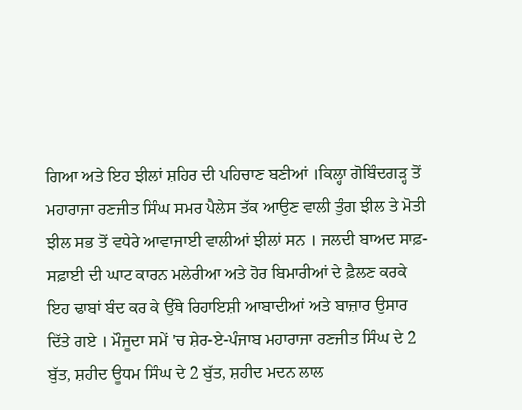ਗਿਆ ਅਤੇ ਇਹ ਝੀਲਾਂ ਸ਼ਹਿਰ ਦੀ ਪਹਿਚਾਣ ਬਣੀਆਂ ।ਕਿਲ੍ਹਾ ਗੋਬਿੰਦਗੜ੍ਹ ਤੋਂ ਮਹਾਰਾਜਾ ਰਣਜੀਤ ਸਿੰਘ ਸਮਰ ਪੈਲੇਸ ਤੱਕ ਆਉਣ ਵਾਲੀ ਤੁੰਗ ਝੀਲ ਤੇ ਮੋਤੀ ਝੀਲ ਸਭ ਤੋਂ ਵਧੇਰੇ ਆਵਾਜਾਈ ਵਾਲੀਆਂ ਝੀਲਾਂ ਸਨ । ਜਲਦੀ ਬਾਅਦ ਸਾਫ਼-ਸਫ਼ਾਈ ਦੀ ਘਾਟ ਕਾਰਨ ਮਲੇਰੀਆ ਅਤੇ ਹੋਰ ਬਿਮਾਰੀਆਂ ਦੇ ਫ਼ੈਲਣ ਕਰਕੇ ਇਹ ਢਾਬਾਂ ਬੰਦ ਕਰ ਕੇ ਉੱਥੇ ਰਿਹਾਇਸ਼ੀ ਆਬਾਦੀਆਂ ਅਤੇ ਬਾਜ਼ਾਰ ਉਸਾਰ ਦਿੱਤੇ ਗਏ । ਮੌਜੂਦਾ ਸਮੇਂ 'ਚ ਸ਼ੇਰ-ਏ-ਪੰਜਾਬ ਮਹਾਰਾਜਾ ਰਣਜੀਤ ਸਿੰਘ ਦੇ 2 ਬੁੱਤ, ਸ਼ਹੀਦ ਊਧਮ ਸਿੰਘ ਦੇ 2 ਬੁੱਤ, ਸ਼ਹੀਦ ਮਦਨ ਲਾਲ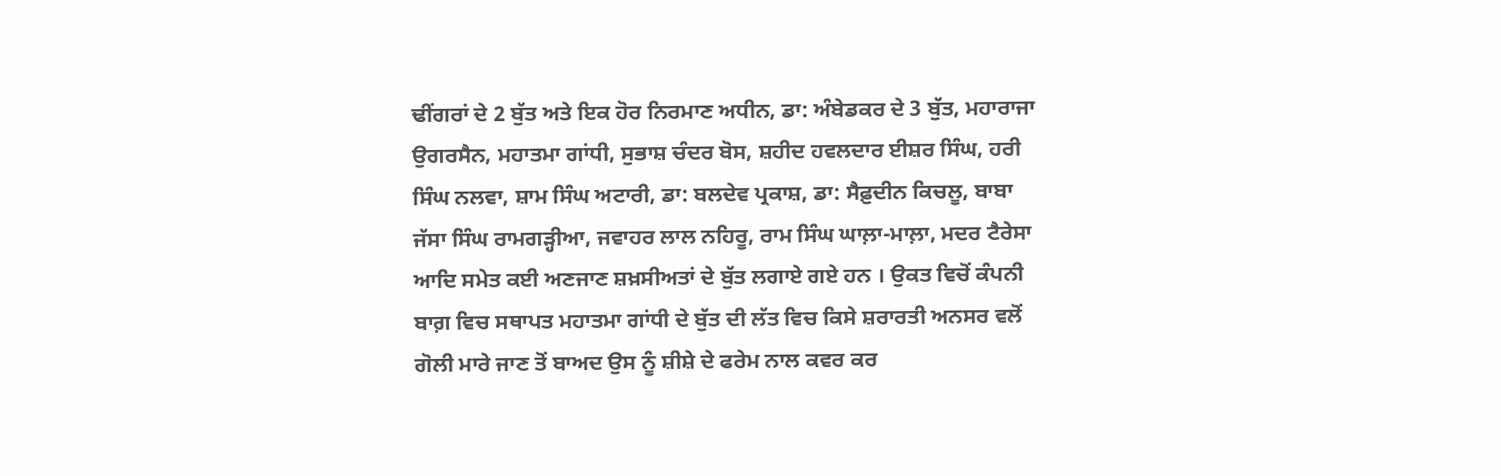ਢੀਂਗਰਾਂ ਦੇ 2 ਬੁੱਤ ਅਤੇ ਇਕ ਹੋਰ ਨਿਰਮਾਣ ਅਧੀਨ, ਡਾ: ਅੰਬੇਡਕਰ ਦੇ 3 ਬੁੱਤ, ਮਹਾਰਾਜਾ ਉਗਰਸੈਨ, ਮਹਾਤਮਾ ਗਾਂਧੀ, ਸੁਭਾਸ਼ ਚੰਦਰ ਬੋਸ, ਸ਼ਹੀਦ ਹਵਲਦਾਰ ਈਸ਼ਰ ਸਿੰਘ, ਹਰੀ ਸਿੰਘ ਨਲਵਾ, ਸ਼ਾਮ ਸਿੰਘ ਅਟਾਰੀ, ਡਾ: ਬਲਦੇਵ ਪ੍ਰਕਾਸ਼, ਡਾ: ਸੈਫ਼ੁਦੀਨ ਕਿਚਲੂ, ਬਾਬਾ ਜੱਸਾ ਸਿੰਘ ਰਾਮਗੜ੍ਹੀਆ, ਜਵਾਹਰ ਲਾਲ ਨਹਿਰੂ, ਰਾਮ ਸਿੰਘ ਘਾਲ਼ਾ-ਮਾਲ਼ਾ, ਮਦਰ ਟੈਰੇਸਾ ਆਦਿ ਸਮੇਤ ਕਈ ਅਣਜਾਣ ਸ਼ਖ਼ਸੀਅਤਾਂ ਦੇ ਬੁੱਤ ਲਗਾਏ ਗਏ ਹਨ । ਉਕਤ ਵਿਚੋਂ ਕੰਪਨੀ ਬਾਗ਼ ਵਿਚ ਸਥਾਪਤ ਮਹਾਤਮਾ ਗਾਂਧੀ ਦੇ ਬੁੱਤ ਦੀ ਲੱਤ ਵਿਚ ਕਿਸੇ ਸ਼ਰਾਰਤੀ ਅਨਸਰ ਵਲੋਂ ਗੋਲੀ ਮਾਰੇ ਜਾਣ ਤੋਂ ਬਾਅਦ ਉਸ ਨੂੰ ਸ਼ੀਸ਼ੇ ਦੇ ਫਰੇਮ ਨਾਲ ਕਵਰ ਕਰ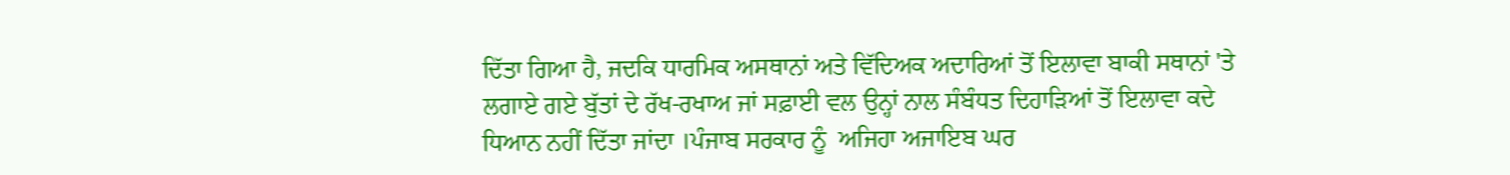ਦਿੱਤਾ ਗਿਆ ਹੈ, ਜਦਕਿ ਧਾਰਮਿਕ ਅਸਥਾਨਾਂ ਅਤੇ ਵਿੱਦਿਅਕ ਅਦਾਰਿਆਂ ਤੋਂ ਇਲਾਵਾ ਬਾਕੀ ਸਥਾਨਾਂ 'ਤੇ ਲਗਾਏ ਗਏ ਬੁੱਤਾਂ ਦੇ ਰੱਖ-ਰਖਾਅ ਜਾਂ ਸਫ਼ਾਈ ਵਲ ਉਨ੍ਹਾਂ ਨਾਲ ਸੰਬੰਧਤ ਦਿਹਾੜਿਆਂ ਤੋਂ ਇਲਾਵਾ ਕਦੇ ਧਿਆਨ ਨਹੀਂ ਦਿੱਤਾ ਜਾਂਦਾ ।ਪੰਜਾਬ ਸਰਕਾਰ ਨੂੰ  ਅਜਿਹਾ ਅਜਾਇਬ ਘਰ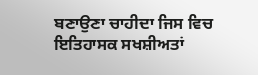ਬਣਾਉਣਾ ਚਾਹੀਦਾ ਜਿਸ ਵਿਚ ਇਤਿਹਾਸਕ ਸਖਸ਼ੀਅਤਾਂ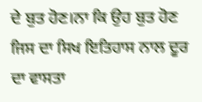ਦੇ ਬੁਤ ਹੋਣ।ਨਾ ਕਿ ਉਹ ਬੁਤ ਹੋਣ ਜਿਸ ਦਾ ਸਿਖ ਇਤਿਹਾਸ ਨਾਲ ਦੂਰ ਦਾ ਵਾਸਤਾ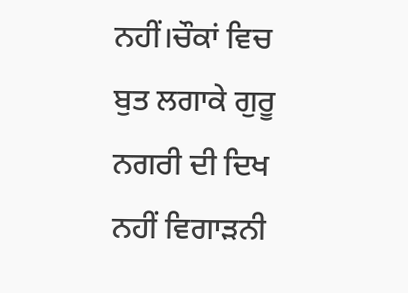ਨਹੀਂ।ਚੌਕਾਂ ਵਿਚ ਬੁਤ ਲਗਾਕੇ ਗੁਰੂ ਨਗਰੀ ਦੀ ਦਿਖ ਨਹੀਂ ਵਿਗਾੜਨੀ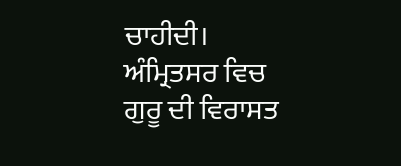ਚਾਹੀਦੀ।  ਅੰਮ੍ਰਿਤਸਰ ਵਿਚ ਗੁਰੂ ਦੀ ਵਿਰਾਸਤ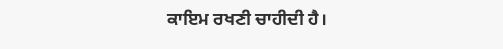ਕਾਇਮ ਰਖਣੀ ਚਾਹੀਦੀ ਹੈ।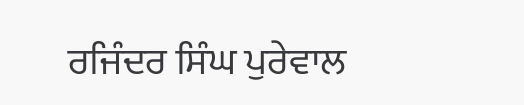ਰਜਿੰਦਰ ਸਿੰਘ ਪੁਰੇਵਾਲ